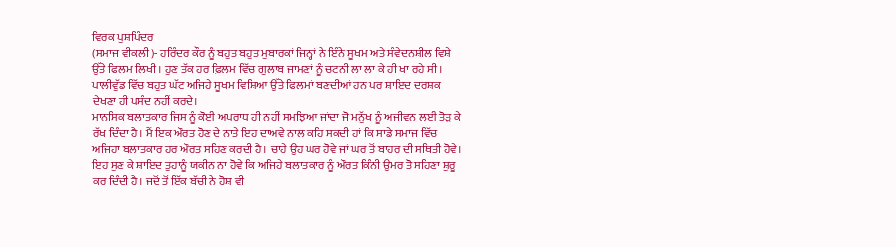ਵਿਰਕ ਪੁਸ਼ਪਿੰਦਰ
(ਸਮਾਜ ਵੀਕਲੀ)- ਹਰਿੰਦਰ ਕੌਰ ਨੂੰ ਬਹੁਤ ਬਹੁਤ ਮੁਬਾਰਕਾਂ ਜਿਨ੍ਹਾਂ ਨੇ ਇੰਨੇ ਸੂਖਮ ਅਤੇ ਸੰਵੇਦਨਸ਼ੀਲ ਵਿਸ਼ੇ ਉੱਤੇ ਫਿਲਮ ਲਿਖੀ। ਹੁਣ ਤੱਕ ਹਰ ਫ਼ਿਲਮ ਵਿੱਚ ਗੁਲਾਬ ਜਾਮਣਾਂ ਨੂੰ ਚਟਨੀ ਲਾ ਲਾ ਕੇ ਹੀ ਖਾ ਰਹੇ ਸੀ। ਪਾਲੀਵੁੱਡ ਵਿੱਚ ਬਹੁਤ ਘੱਟ ਅਜਿਹੇ ਸੂਖਮ ਵਿਸ਼ਿਆ ਉੱਤੇ ਫਿਲਮਾਂ ਬਣਦੀਆਂ ਹਨ ਪਰ ਸ਼ਾਇਦ ਦਰਸ਼ਕ ਦੇਖਣਾ ਹੀ ਪਸੰਦ ਨਹੀਂ ਕਰਦੇ।
ਮਾਨਸਿਕ ਬਲਾਤਕਾਰ ਜਿਸ ਨੂੰ ਕੋਈ ਅਪਰਾਧ ਹੀ ਨਹੀਂ ਸਮਝਿਆ ਜਾਂਦਾ ਜੋ ਮਨੁੱਖ ਨੂੰ ਅਜੀਵਨ ਲਈ ਤੋੜ ਕੇ ਰੱਖ ਦਿੰਦਾ ਹੈ। ਮੈਂ ਇਕ ਔਰਤ ਹੋਣ ਦੇ ਨਾਤੇ ਇਹ ਦਾਅਵੇ ਨਾਲ ਕਹਿ ਸਕਦੀ ਹਾਂ ਕਿ ਸਾਡੇ ਸਮਾਜ ਵਿੱਚ ਅਜਿਹਾ ਬਲਾਤਕਾਰ ਹਰ ਔਰਤ ਸਹਿਣ ਕਰਦੀ ਹੈ। ਚਾਹੇ ਉਹ ਘਰ ਹੋਵੇ ਜਾਂ ਘਰ ਤੋਂ ਬਾਹਰ ਦੀ ਸਥਿਤੀ ਹੋਵੇ। ਇਹ ਸੁਣ ਕੇ ਸ਼ਾਇਦ ਤੁਹਾਨੂੰ ਯਕੀਨ ਨਾ ਹੋਵੇ ਕਿ ਅਜਿਹੇ ਬਲਾਤਕਾਰ ਨੂੰ ਔਰਤ ਕਿੰਨੀ ਉਮਰ ਤੋ ਸਹਿਣਾ ਸ਼ੁਰੂ ਕਰ ਦਿੰਦੀ ਹੈ। ਜਦੋਂ ਤੋਂ ਇੱਕ ਬੱਚੀ ਨੇ ਹੋਸ਼ ਵੀ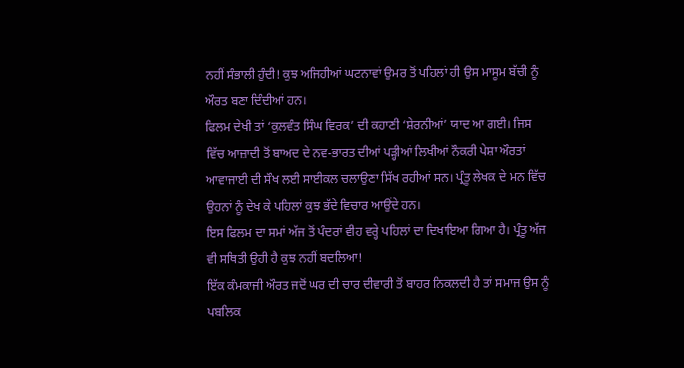ਨਹੀਂ ਸੰਭਾਲੀ ਹੁੰਦੀ! ਕੁਝ ਅਜਿਹੀਆਂ ਘਟਨਾਵਾਂ ਉਮਰ ਤੋਂ ਪਹਿਲਾਂ ਹੀ ਉਸ ਮਾਸੂਮ ਬੱਚੀ ਨੂੰ ਔਰਤ ਬਣਾ ਦਿੰਦੀਆਂ ਹਨ।
ਫਿਲਮ ਦੇਖੀ ਤਾਂ ‘ਕੁਲਵੰਤ ਸਿੰਘ ਵਿਰਕ’ ਦੀ ਕਹਾਣੀ ‘ਸ਼ੇਰਨੀਆਂ’ ਯਾਦ ਆ ਗਈ। ਜਿਸ ਵਿੱਚ ਆਜ਼ਾਦੀ ਤੋਂ ਬਾਅਦ ਦੇ ਨਵ-ਭਾਰਤ ਦੀਆਂ ਪੜ੍ਹੀਆਂ ਲਿਖੀਆਂ ਨੌਕਰੀ ਪੇਸ਼ਾ ਔਰਤਾਂ ਆਵਾਜਾਈ ਦੀ ਸੌਖ ਲਈ ਸਾਈਕਲ ਚਲਾਉਣਾ ਸਿੱਖ ਰਹੀਆਂ ਸਨ। ਪ੍ਰੰਤੂ ਲੇਖਕ ਦੇ ਮਨ ਵਿੱਚ ਉਹਨਾਂ ਨੂੰ ਦੇਖ ਕੇ ਪਹਿਲਾਂ ਕੁਝ ਭੱਦੇ ਵਿਚਾਰ ਆਉਂਦੇ ਹਨ।
ਇਸ ਫਿਲਮ ਦਾ ਸਮਾਂ ਅੱਜ ਤੋਂ ਪੰਦਰਾਂ ਵੀਹ ਵਰ੍ਹੇ ਪਹਿਲਾਂ ਦਾ ਦਿਖਾਇਆ ਗਿਆ ਹੈ। ਪ੍ਰੰਤੂ ਅੱਜ ਵੀ ਸਥਿਤੀ ਉਹੀ ਹੈ ਕੁਝ ਨਹੀਂ ਬਦਲਿਆ!
ਇੱਕ ਕੰਮਕਾਜੀ ਔਰਤ ਜਦੋਂ ਘਰ ਦੀ ਚਾਰ ਦੀਵਾਰੀ ਤੋਂ ਬਾਹਰ ਨਿਕਲਦੀ ਹੈ ਤਾਂ ਸਮਾਜ ਉਸ ਨੂੰ ਪਬਲਿਕ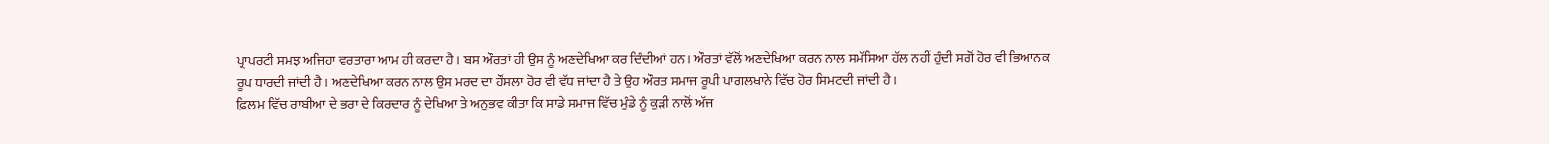ਪ੍ਰਾਪਰਟੀ ਸਮਝ ਅਜਿਹਾ ਵਰਤਾਰਾ ਆਮ ਹੀ ਕਰਦਾ ਹੈ। ਬਸ ਔਰਤਾਂ ਹੀ ਉਸ ਨੂੰ ਅਣਦੇਖਿਆ ਕਰ ਦਿੰਦੀਆਂ ਹਨ। ਔਰਤਾਂ ਵੱਲੋਂ ਅਣਦੇਖਿਆ ਕਰਨ ਨਾਲ ਸਮੱਸਿਆ ਹੱਲ ਨਹੀਂ ਹੁੰਦੀ ਸਗੋਂ ਹੋਰ ਵੀ ਭਿਆਨਕ ਰੂਪ ਧਾਰਦੀ ਜਾਂਦੀ ਹੈ। ਅਣਦੇਖਿਆ ਕਰਨ ਨਾਲ ਉਸ ਮਰਦ ਦਾ ਹੌਂਸਲਾ ਹੋਰ ਵੀ ਵੱਧ ਜਾਂਦਾ ਹੈ ਤੇ ਉਹ ਔਰਤ ਸਮਾਜ ਰੂਪੀ ਪਾਗਲਖਾਨੇ ਵਿੱਚ ਹੋਰ ਸਿਮਟਦੀ ਜਾਂਦੀ ਹੈ।
ਫ਼ਿਲਮ ਵਿੱਚ ਰਾਬੀਆ ਦੇ ਭਰਾ ਦੇ ਕਿਰਦਾਰ ਨੂੰ ਦੇਖਿਆ ਤੇ ਅਨੁਭਵ ਕੀਤਾ ਕਿ ਸਾਡੇ ਸਮਾਜ ਵਿੱਚ ਮੁੰਡੇ ਨੂੰ ਕੁੜੀ ਨਾਲੋਂ ਅੱਜ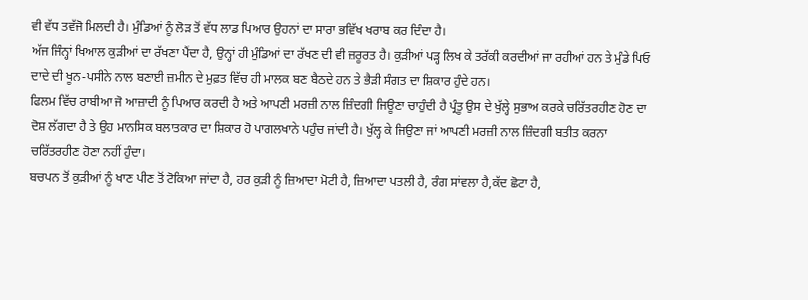ਵੀ ਵੱਧ ਤਵੱਜੋ ਮਿਲਦੀ ਹੈ। ਮੁੰਡਿਆਂ ਨੂੰ ਲੋੜ ਤੋਂ ਵੱਧ ਲਾਡ ਪਿਆਰ ਉਹਨਾਂ ਦਾ ਸਾਰਾ ਭਵਿੱਖ ਖਰਾਬ ਕਰ ਦਿੰਦਾ ਹੈ।
ਅੱਜ ਜਿੰਨ੍ਹਾਂ ਖਿਆਲ ਕੁੜੀਆਂ ਦਾ ਰੱਖਣਾ ਪੈਂਦਾ ਹੈ, ਉਨ੍ਹਾਂ ਹੀ ਮੁੰਡਿਆਂ ਦਾ ਰੱਖਣ ਦੀ ਵੀ ਜ਼ਰੂਰਤ ਹੈ। ਕੁੜੀਆਂ ਪੜ੍ਹ ਲਿਖ ਕੇ ਤਰੱਕੀ ਕਰਦੀਆਂ ਜਾ ਰਹੀਆਂ ਹਨ ਤੇ ਮੁੰਡੇ ਪਿਓ ਦਾਦੇ ਦੀ ਖੂਨ-ਪਸੀਨੇ ਨਾਲ ਬਣਾਈ ਜ਼ਮੀਨ ਦੇ ਮੁਫ਼ਤ ਵਿੱਚ ਹੀ ਮਾਲਕ ਬਣ ਬੈਠਦੇ ਹਨ ਤੇ ਭੈੜੀ ਸੰਗਤ ਦਾ ਸ਼ਿਕਾਰ ਹੁੰਦੇ ਹਨ।
ਫਿਲਮ ਵਿੱਚ ਰਾਬੀਆ ਜੋ ਆਜ਼ਾਦੀ ਨੂੰ ਪਿਆਰ ਕਰਦੀ ਹੈ ਅਤੇ ਆਪਣੀ ਮਰਜ਼ੀ ਨਾਲ ਜ਼ਿੰਦਗੀ ਜਿਊਣਾ ਚਾਹੁੰਦੀ ਹੈ ਪ੍ਰੰਤੂ ਉਸ ਦੇ ਖੁੱਲ੍ਹੇ ਸੁਭਾਅ ਕਰਕੇ ਚਰਿੱਤਰਹੀਣ ਹੋਣ ਦਾ ਦੋਸ਼ ਲੱਗਦਾ ਹੈ ਤੇ ਉਹ ਮਾਨਸਿਕ ਬਲਾਤਕਾਰ ਦਾ ਸ਼ਿਕਾਰ ਹੋ ਪਾਗਲਖਾਨੇ ਪਹੁੰਚ ਜਾਂਦੀ ਹੈ। ਖੁੱਲ੍ਹ ਕੇ ਜਿਉਣਾ ਜਾਂ ਆਪਣੀ ਮਰਜ਼ੀ ਨਾਲ ਜ਼ਿੰਦਗੀ ਬਤੀਤ ਕਰਨਾ ਚਰਿੱਤਰਹੀਣ ਹੋਣਾ ਨਹੀਂ ਹੁੰਦਾ।
ਬਚਪਨ ਤੋਂ ਕੁੜੀਆਂ ਨੂੰ ਖਾਣ ਪੀਣ ਤੋਂ ਟੋਕਿਆ ਜਾਂਦਾ ਹੈ, ਹਰ ਕੁੜੀ ਨੂੰ ਜ਼ਿਆਦਾ ਮੋਟੀ ਹੈ, ਜ਼ਿਆਦਾ ਪਤਲੀ ਹੈ, ਰੰਗ ਸਾਂਵਲਾ ਹੈ,ਕੱਦ ਛੋਟਾ ਹੈ,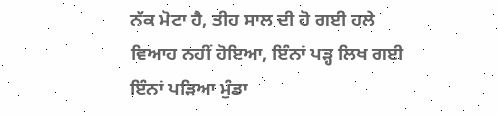ਨੱਕ ਮੋਟਾ ਹੈ, ਤੀਹ ਸਾਲ ਦੀ ਹੋ ਗਈ ਹਲੇ ਵਿਆਹ ਨਹੀਂ ਹੋਇਆ, ਇੰਨਾਂ ਪੜ੍ਹ ਲਿਖ ਗਈ ਇੰਨਾਂ ਪੜਿਆ ਮੁੰਡਾ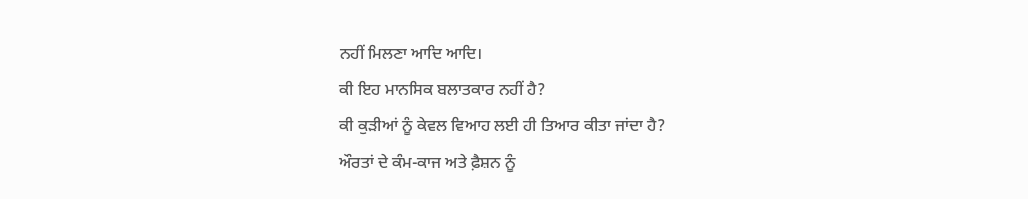ਨਹੀਂ ਮਿਲਣਾ ਆਦਿ ਆਦਿ।
ਕੀ ਇਹ ਮਾਨਸਿਕ ਬਲਾਤਕਾਰ ਨਹੀਂ ਹੈ?
ਕੀ ਕੁੜੀਆਂ ਨੂੰ ਕੇਵਲ ਵਿਆਹ ਲਈ ਹੀ ਤਿਆਰ ਕੀਤਾ ਜਾਂਦਾ ਹੈ?
ਔਰਤਾਂ ਦੇ ਕੰਮ-ਕਾਜ ਅਤੇ ਫ਼ੈਸ਼ਨ ਨੂੰ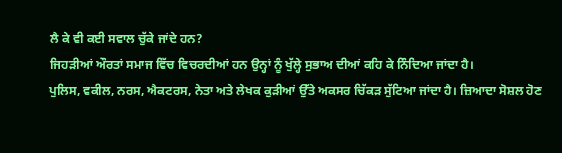ਲੈ ਕੇ ਵੀ ਕਈ ਸਵਾਲ ਚੁੱਕੇ ਜਾਂਦੇ ਹਨ?
ਜਿਹੜੀਆਂ ਔਰਤਾਂ ਸਮਾਜ ਵਿੱਚ ਵਿਚਰਦੀਆਂ ਹਨ ਉਨ੍ਹਾਂ ਨੂੰ ਖੁੱਲ੍ਹੇ ਸੁਭਾਅ ਦੀਆਂ ਕਹਿ ਕੇ ਨਿੰਦਿਆ ਜਾਂਦਾ ਹੈ।
ਪੁਲਿਸ, ਵਕੀਲ, ਨਰਸ, ਐਕਟਰਸ, ਨੇਤਾ ਅਤੇ ਲੇਖਕ ਕੁੜੀਆਂ ਉੱਤੇ ਅਕਸਰ ਚਿੱਕੜ ਸੁੱਟਿਆ ਜਾਂਦਾ ਹੈ। ਜ਼ਿਆਦਾ ਸੋਸ਼ਲ ਹੋਣ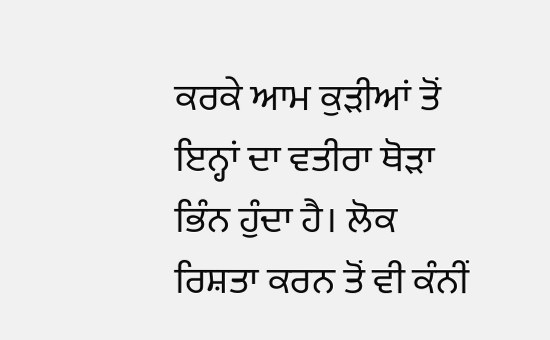ਕਰਕੇ ਆਮ ਕੁੜੀਆਂ ਤੋਂ ਇਨ੍ਹਾਂ ਦਾ ਵਤੀਰਾ ਥੋੜਾ ਭਿੰਨ ਹੁੰਦਾ ਹੈ। ਲੋਕ ਰਿਸ਼ਤਾ ਕਰਨ ਤੋਂ ਵੀ ਕੰਨੀਂ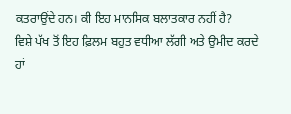ਕਤਰਾਉਂਦੇ ਹਨ। ਕੀ ਇਹ ਮਾਨਸਿਕ ਬਲਾਤਕਾਰ ਨਹੀਂ ਹੈ?
ਵਿਸ਼ੇ ਪੱਖ ਤੋਂ ਇਹ ਫ਼ਿਲਮ ਬਹੁਤ ਵਧੀਆ ਲੱਗੀ ਅਤੇ ਉਮੀਦ ਕਰਦੇ ਹਾਂ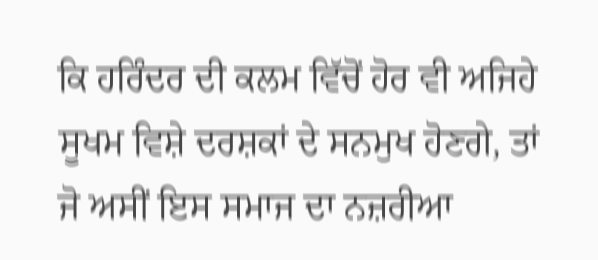ਕਿ ਹਰਿੰਦਰ ਦੀ ਕਲਮ ਵਿੱਚੋਂ ਹੋਰ ਵੀ ਅਜਿਹੇ ਸੂਖਮ ਵਿਸ਼ੇ ਦਰਸ਼ਕਾਂ ਦੇ ਸਨਮੁਖ ਹੋਣਗੇ, ਤਾਂ ਜੋ ਅਸੀਂ ਇਸ ਸਮਾਜ ਦਾ ਨਜ਼ਰੀਆ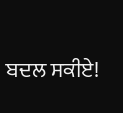ਬਦਲ ਸਕੀਏ!